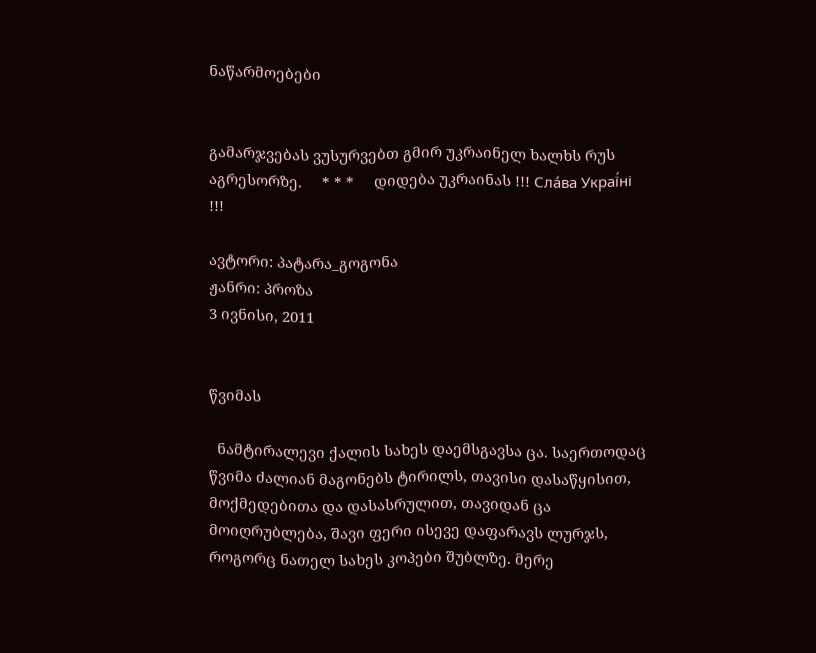ნაწარმოებები


გამარჯვებას ვუსურვებთ გმირ უკრაინელ ხალხს რუს აგრესორზე.     * * *     დიდება უკრაინას !!! Сла́ва Украї́ні !!!

ავტორი: პატარა_გოგონა
ჟანრი: პროზა
3 ივნისი, 2011


წვიმას

  ნამტირალევი ქალის სახეს დაემსგავსა ცა. საერთოდაც წვიმა ძალიან მაგონებს ტირილს, თავისი დასაწყისით, მოქმედებითა და დასასრულით, თავიდან ცა მოიღრუბლება, შავი ფერი ისევე დაფარავს ლურჯს, როგორც ნათელ სახეს კოპები შუბლზე. მერე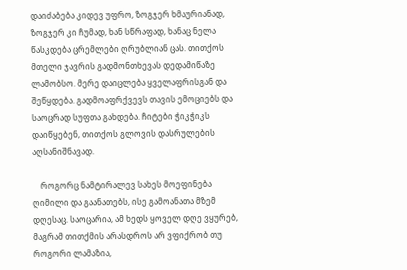დაიძაბება კიდევ უფრო, ზოგჯერ ხმაურიანად, ზოგჯერ კი ჩუმად, ხან სწრაფად, ხანაც ნელა წასკდება ცრემლები ღრუბლიან ცას. თითქოს მთელი ჯავრის გადმონთხევას დედამიწაზე ლამობსო. მერე დაიცლება ყველაფრისგან და შეწყდება. გადმოაფრქვევს თავის ემოციებს და საოცრად სუფთა გახდება. ჩიტები ჭიკჭიკს დაიწყებენ, თითქოს გლოვის დასრულების აღსანიშნავად.

    როგორც ნამტირალევ სახეს მოეფინება ღიმილი და გაანათებს, ისე გამოანათა მზემ დღესაც. საოცარია, ამ ხედს ყოველ დღე ვყურებ, მაგრამ თითქმის არასდროს არ ვფიქრობ თუ როგორი ლამაზია,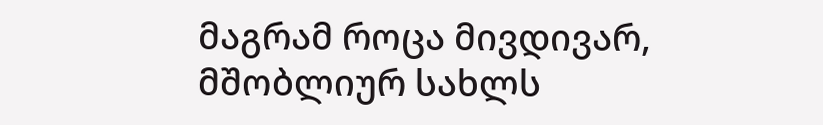მაგრამ როცა მივდივარ, მშობლიურ სახლს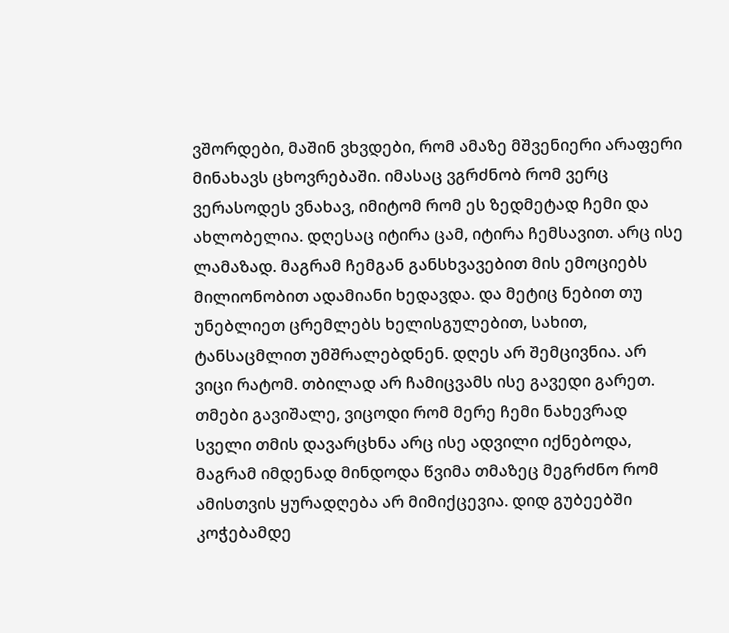ვშორდები, მაშინ ვხვდები, რომ ამაზე მშვენიერი არაფერი მინახავს ცხოვრებაში. იმასაც ვგრძნობ რომ ვერც ვერასოდეს ვნახავ, იმიტომ რომ ეს ზედმეტად ჩემი და ახლობელია. დღესაც იტირა ცამ, იტირა ჩემსავით. არც ისე ლამაზად. მაგრამ ჩემგან განსხვავებით მის ემოციებს მილიონობით ადამიანი ხედავდა. და მეტიც ნებით თუ უნებლიეთ ცრემლებს ხელისგულებით, სახით, ტანსაცმლით უმშრალებდნენ. დღეს არ შემცივნია. არ ვიცი რატომ. თბილად არ ჩამიცვამს ისე გავედი გარეთ. თმები გავიშალე, ვიცოდი რომ მერე ჩემი ნახევრად სველი თმის დავარცხნა არც ისე ადვილი იქნებოდა, მაგრამ იმდენად მინდოდა წვიმა თმაზეც მეგრძნო რომ ამისთვის ყურადღება არ მიმიქცევია. დიდ გუბეებში კოჭებამდე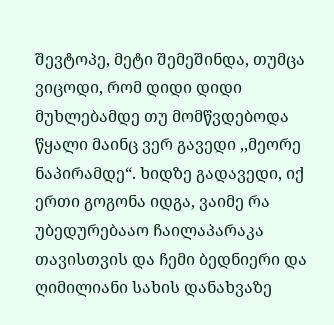შევტოპე, მეტი შემეშინდა, თუმცა ვიცოდი, რომ დიდი დიდი მუხლებამდე თუ მომწვდებოდა წყალი მაინც ვერ გავედი ,,მეორე ნაპირამდე“. ხიდზე გადავედი, იქ ერთი გოგონა იდგა, ვაიმე რა უბედურებააო ჩაილაპარაკა თავისთვის და ჩემი ბედნიერი და ღიმილიანი სახის დანახვაზე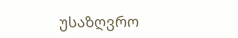უსაზღვრო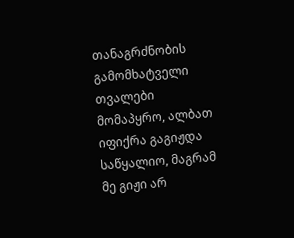თანაგრძნობის გამომხატველი თვალები მომაპყრო, ალბათ იფიქრა გაგიჟდა საწყალიო, მაგრამ მე გიჟი არ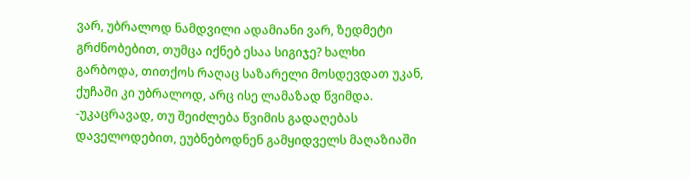ვარ, უბრალოდ ნამდვილი ადამიანი ვარ, ზედმეტი გრძნობებით, თუმცა იქნებ ესაა სიგიჯე? ხალხი გარბოდა, თითქოს რაღაც საზარელი მოსდევდათ უკან, ქუჩაში კი უბრალოდ, არც ისე ლამაზად წვიმდა. -უკაცრავად, თუ შეიძლება წვიმის გადაღებას დაველოდებით, ეუბნებოდნენ გამყიდველს მაღაზიაში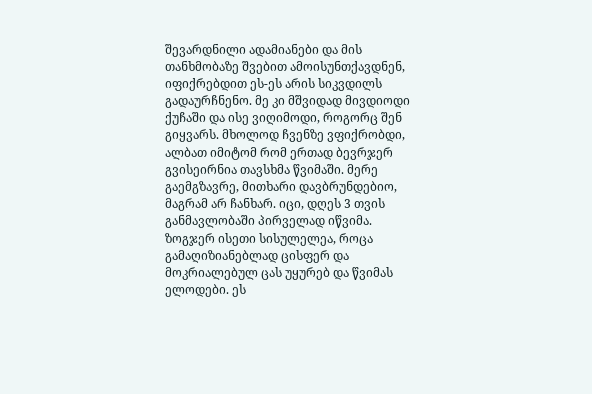შევარდნილი ადამიანები და მის თანხმობაზე შვებით ამოისუნთქავდნენ, იფიქრებდით ეს-ეს არის სიკვდილს გადაურჩნენო. მე კი მშვიდად მივდიოდი ქუჩაში და ისე ვიღიმოდი, როგორც შენ გიყვარს. მხოლოდ ჩვენზე ვფიქრობდი, ალბათ იმიტომ რომ ერთად ბევრჯერ გვისეირნია თავსხმა წვიმაში. მერე გაემგზავრე, მითხარი დავბრუნდებიო, მაგრამ არ ჩანხარ. იცი, დღეს 3 თვის განმავლობაში პირველად იწვიმა. ზოგჯერ ისეთი სისულელეა, როცა გამაღიზიანებლად ცისფერ და მოკრიალებულ ცას უყურებ და წვიმას ელოდები. ეს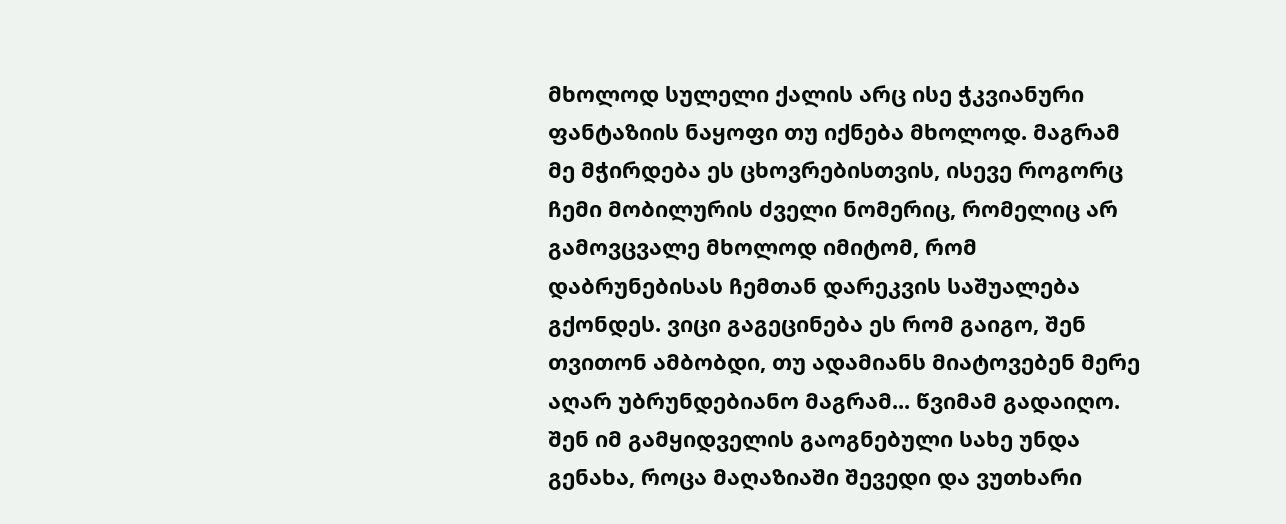მხოლოდ სულელი ქალის არც ისე ჭკვიანური ფანტაზიის ნაყოფი თუ იქნება მხოლოდ. მაგრამ მე მჭირდება ეს ცხოვრებისთვის, ისევე როგორც ჩემი მობილურის ძველი ნომერიც, რომელიც არ გამოვცვალე მხოლოდ იმიტომ, რომ დაბრუნებისას ჩემთან დარეკვის საშუალება გქონდეს. ვიცი გაგეცინება ეს რომ გაიგო, შენ თვითონ ამბობდი, თუ ადამიანს მიატოვებენ მერე აღარ უბრუნდებიანო მაგრამ... წვიმამ გადაიღო. შენ იმ გამყიდველის გაოგნებული სახე უნდა გენახა, როცა მაღაზიაში შევედი და ვუთხარი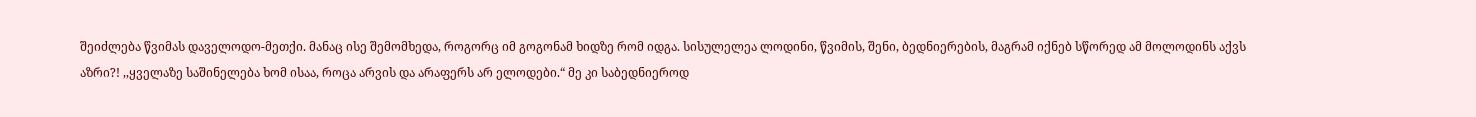შეიძლება წვიმას დაველოდო-მეთქი. მანაც ისე შემომხედა, როგორც იმ გოგონამ ხიდზე რომ იდგა. სისულელეა ლოდინი, წვიმის, შენი, ბედნიერების, მაგრამ იქნებ სწორედ ამ მოლოდინს აქვს აზრი?! ,,ყველაზე საშინელება ხომ ისაა, როცა არვის და არაფერს არ ელოდები.“ მე კი საბედნიეროდ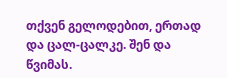თქვენ გელოდებით, ერთად და ცალ-ცალკე. შენ და წვიმას.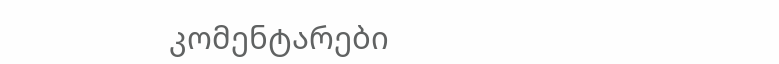კომენტარები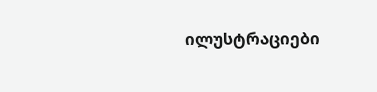ილუსტრაციები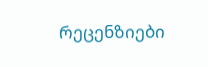რეცენზიები